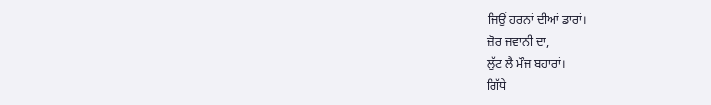ਜਿਉਂ ਹਰਨਾਂ ਦੀਆਂ ਡਾਰਾਂ।
ਜ਼ੋਰ ਜਵਾਨੀ ਦਾ,
ਲੁੱਟ ਲੈ ਮੌਜ ਬਹਾਰਾਂ।
ਗਿੱਧੇ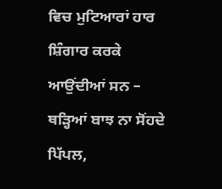ਵਿਚ ਮੁਟਿਆਰਾਂ ਹਾਰ ਸ਼ਿੰਗਾਰ ਕਰਕੇ ਆਉਂਦੀਆਂ ਸਨ –
ਥੜ੍ਹਿਆਂ ਬਾਝ ਨਾ ਸੋਂਹਦੇ ਪਿੱਪਲ,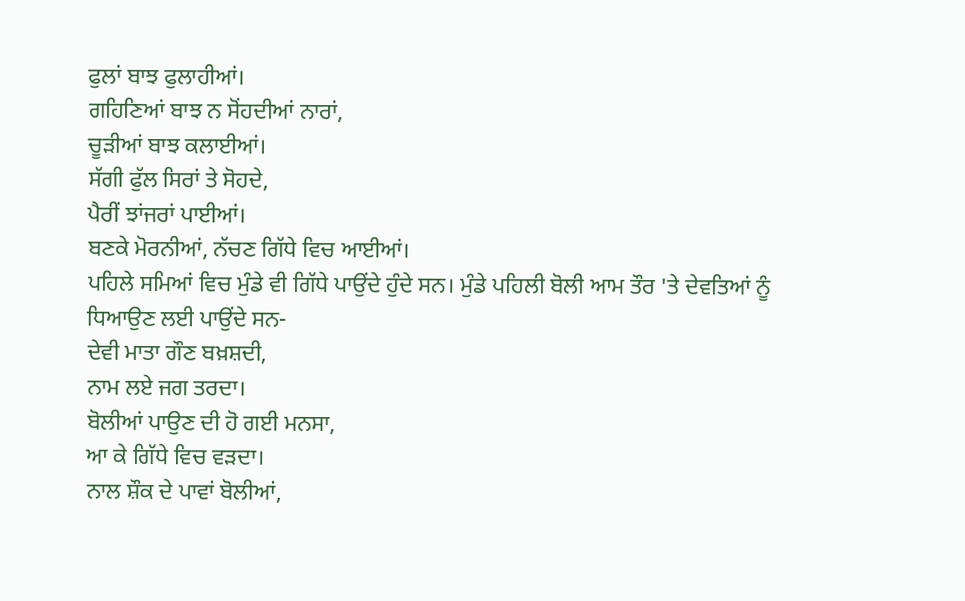ਫੁਲਾਂ ਬਾਝ ਫੁਲਾਹੀਆਂ।
ਗਹਿਣਿਆਂ ਬਾਝ ਨ ਸੋਂਹਦੀਆਂ ਨਾਰਾਂ,
ਚੂੜੀਆਂ ਬਾਝ ਕਲਾਈਆਂ।
ਸੱਗੀ ਫੁੱਲ ਸਿਰਾਂ ਤੇ ਸੋਹਦੇ,
ਪੈਰੀਂ ਝਾਂਜਰਾਂ ਪਾਈਆਂ।
ਬਣਕੇ ਮੋਰਨੀਆਂ, ਨੱਚਣ ਗਿੱਧੇ ਵਿਚ ਆਈਆਂ।
ਪਹਿਲੇ ਸਮਿਆਂ ਵਿਚ ਮੁੰਡੇ ਵੀ ਗਿੱਧੇ ਪਾਉਂਦੇ ਹੁੰਦੇ ਸਨ। ਮੁੰਡੇ ਪਹਿਲੀ ਬੋਲੀ ਆਮ ਤੌਰ 'ਤੇ ਦੇਵਤਿਆਂ ਨੂੰ ਧਿਆਉਣ ਲਈ ਪਾਉਂਦੇ ਸਨ-
ਦੇਵੀ ਮਾਤਾ ਗੌਣ ਬਖ਼ਸ਼ਦੀ,
ਨਾਮ ਲਏ ਜਗ ਤਰਦਾ।
ਬੋਲੀਆਂ ਪਾਉਣ ਦੀ ਹੋ ਗਈ ਮਨਸਾ,
ਆ ਕੇ ਗਿੱਧੇ ਵਿਚ ਵੜਦਾ।
ਨਾਲ ਸ਼ੌਕ ਦੇ ਪਾਵਾਂ ਬੋਲੀਆਂ,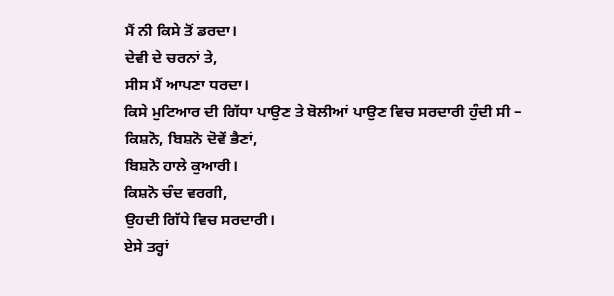ਮੈਂ ਨੀ ਕਿਸੇ ਤੋਂ ਡਰਦਾ।
ਦੇਵੀ ਦੇ ਚਰਨਾਂ ਤੇ,
ਸੀਸ ਮੈਂ ਆਪਣਾ ਧਰਦਾ।
ਕਿਸੇ ਮੁਟਿਆਰ ਦੀ ਗਿੱਧਾ ਪਾਉਣ ਤੇ ਬੋਲੀਆਂ ਪਾਉਣ ਵਿਚ ਸਰਦਾਰੀ ਹੁੰਦੀ ਸੀ –
ਕਿਸ਼ਨੋ, ਬਿਸ਼ਨੋ ਦੋਵੇਂ ਭੈਣਾਂ,
ਬਿਸ਼ਨੋ ਹਾਲੇ ਕੁਆਰੀ।
ਕਿਸ਼ਨੋ ਚੰਦ ਵਰਗੀ,
ਉਹਦੀ ਗਿੱਧੇ ਵਿਚ ਸਰਦਾਰੀ।
ਏਸੇ ਤਰ੍ਹਾਂ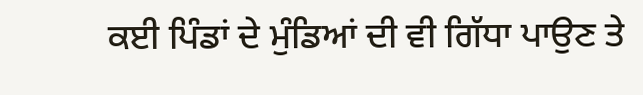ਕਈ ਪਿੰਡਾਂ ਦੇ ਮੁੰਡਿਆਂ ਦੀ ਵੀ ਗਿੱਧਾ ਪਾਉਣ ਤੇ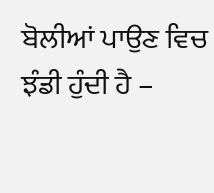ਬੋਲੀਆਂ ਪਾਉਣ ਵਿਚ ਝੰਡੀ ਹੁੰਦੀ ਹੈ –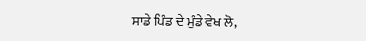ਸਾਡੇ ਪਿੰਡ ਦੇ ਮੁੰਡੇ ਵੇਖ ਲੋ,